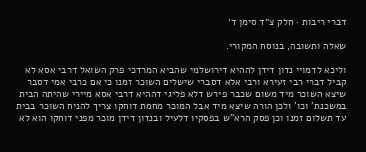דברי ריבות · חלק צ״ד סימן ד׳

שאלה ותשובה, בנוסח המקורי.

וליכא לדמויי נדון דידן לההיא דירושלמי שהביא המרדכי פרק השואל דרבי אסא לא קביל דברי רבי זעירא ורבי אלא דסברי שישלים השוכר זמנו כי אם כרבי אמי דסבר שיצא השוכר מיד משום שכבר פירש דלא פליגי דההיא דרבי אסא מיירי שהיתה הבית במשכנת' וכו' ולכן הורה שיצא מיד אבל המוכר מחמת דוחקו צריך להניח השוכר בבית עד תשלום זמנו וכן פסק הרא"ש בפסקיו דלעיל ובנדון דידן מוכר מפני דוחקו הוא לא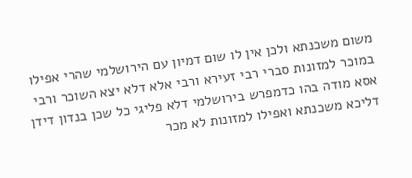משום משכנתא ולכן אין לו שום דמיון עם הירושלמי שהרי אפילו במוכר למזונות סברי רבי זעירא ורבי אלא דלא יצא השוכר ורבי אסא מודה בהו כדמפרש בירושלמי דלא פליגי כל שכן בנדון דידן דליכא משכנתא ואפילו למזונות לא מכר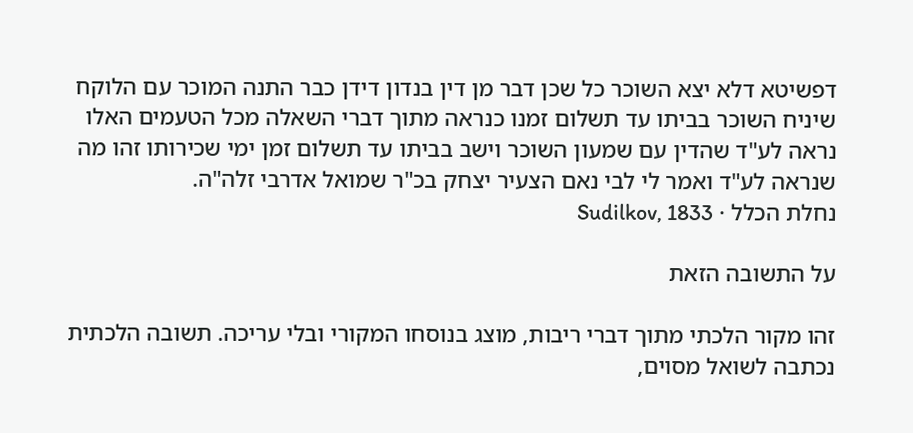דפשיטא דלא יצא השוכר כל שכן דבר מן דין בנדון דידן כבר התנה המוכר עם הלוקח שיניח השוכר בביתו עד תשלום זמנו כנראה מתוך דברי השאלה מכל הטעמים האלו נראה לע"ד שהדין עם שמעון השוכר וישב בביתו עד תשלום זמן ימי שכירותו זהו מה שנראה לע"ד ואמר לי לבי נאם הצעיר יצחק בכ"ר שמואל אדרבי זלה"ה.
נחלת הכלל · Sudilkov, 1833

על התשובה הזאת

זהו מקור הלכתי מתוך דברי ריבות, מוצג בנוסחו המקורי ובלי עריכה. תשובה הלכתית נכתבה לשואל מסוים,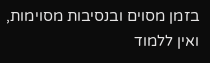בזמן מסוים ובנסיבות מסוימות, ואין ללמוד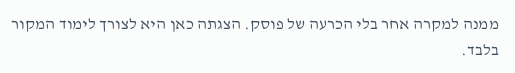ממנה למקרה אחר בלי הכרעה של פוסק. הצגתה כאן היא לצורך לימוד המקור בלבד.